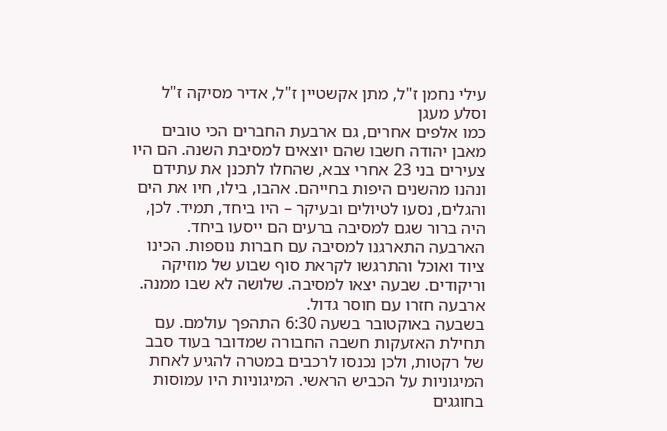עילי נחמן ז"ל, מתן אקשטיין ז"ל, אדיר מסיקה ז"ל וסלע מעגן
כמו אלפים אחרים, גם ארבעת החברים הכי טובים מאבן יהודה חשבו שהם יוצאים למסיבת השנה. הם היו צעירים בני 23 אחרי צבא, שהחלו לתכנן את עתידם ונהנו מהשנים היפות בחייהם. אהבו, בילו, חיו את הים והגלים, נסעו לטיולים ובעיקר – היו ביחד, תמיד. לכן, היה ברור שגם למסיבה ברעים הם ייסעו ביחד.
הארבעה התארגנו למסיבה עם חברות נוספות. הכינו ציוד ואוכל והתרגשו לקראת סוף שבוע של מוזיקה וריקודים. שבעה יצאו למסיבה. שלושה לא שבו ממנה. ארבעה חזרו עם חוסר גדול.
בשבעה באוקטובר בשעה 6:30 התהפך עולמם. עם תחילת האזעקות חשבה החבורה שמדובר בעוד סבב של רקטות, ולכן נכנסו לרכבים במטרה להגיע לאחת המיגוניות על הכביש הראשי. המיגוניות היו עמוסות בחוגגים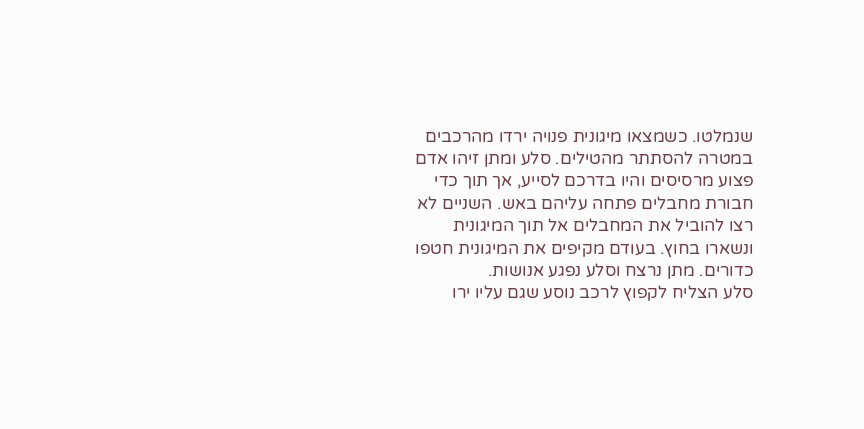שנמלטו. כשמצאו מיגונית פנויה ירדו מהרכבים במטרה להסתתר מהטילים. סלע ומתן זיהו אדם פצוע מרסיסים והיו בדרכם לסייע, אך תוך כדי חבורת מחבלים פתחה עליהם באש. השניים לא רצו להוביל את המחבלים אל תוך המיגונית ונשארו בחוץ. בעודם מקיפים את המיגונית חטפו כדורים. מתן נרצח וסלע נפגע אנושות.
סלע הצליח לקפוץ לרכב נוסע שגם עליו ירו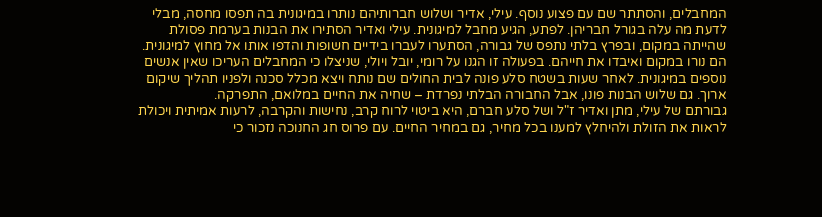המחבלים, והסתתר שם עם פצוע נוסף. עילי, אדיר ושלוש חברותיהם נותרו במיגונית בה תפסו מחסה, מבלי לדעת מה עלה בגורל חבריהן. לפתע, הגיע מחבל למיגונית. עילי ואדיר הסתירו את הבנות בערמת פסולת שהייתה במקום, ובפרץ בלתי נתפס של גבורה, הסתערו לעברו בידיים חשופות והדפו אותו אל מחוץ למיגונית. הם נורו במקום ואיבדו את חייהם. בפעולה זו הגנו על רומי, יובל ויולי, שניצלו כי המחבלים העריכו שאין אנשים נוספים במיגונית. לאחר שעות בשטח סלע פונה לבית החולים שם נותח ויצא מכלל סכנה ולפניו תהליך שיקום ארוך. גם שלוש הבנות פונו, אבל החבורה הבלתי נפרדת – שחיה את החיים במלואם, התפרקה.
גבורתם של עילי, מתן ואדיר ז"ל ושל סלע חברם, היא ביטוי לרוח קרב, נחישות והקרבה, לרעות אמיתית ויכולת לראות את הזולת ולהיחלץ למענו בכל מחיר, גם במחיר החיים. עם פרוס חג החנוכה נזכור כי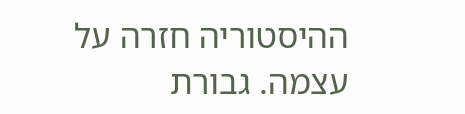ההיסטוריה חזרה על עצמה. גבורת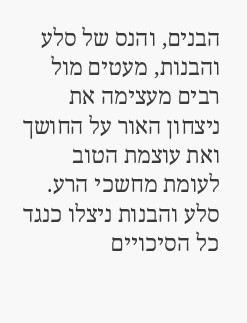הבנים, והנס של סלע והבנות, מעטים מול רבים מעצימה את ניצחון האור על החושך ואת עוצמת הטוב לעומת מחשכי הרע. סלע והבנות ניצלו כנגד כל הסיכויים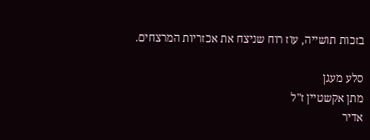בזכות תושייה, עוז רוח שניצח את אכזריות המרצחים.

סלע מעגן
מתן אקשטיין ז"ל
אדיר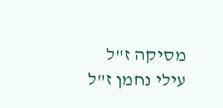מסיקה ז"ל
עילי נחמן ז"ל